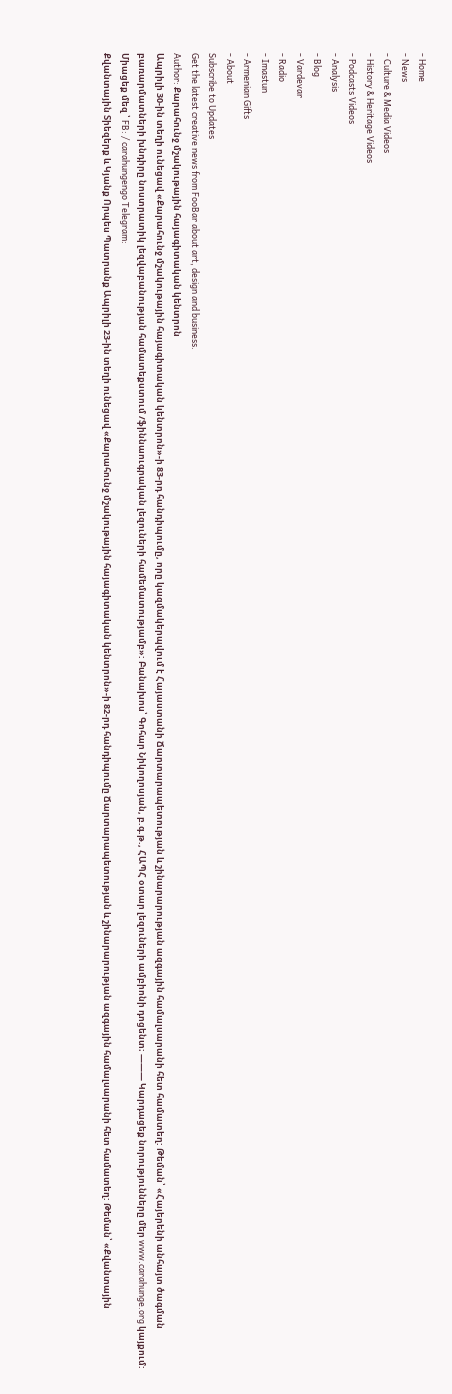- Home
- News
- Culture & Media Videos
- History & Heritage Videos
- Podcasts Videos
- Analysis
- Blog
- Vardevar
- Radio
- Imastun
- Armenian Gifts
- About
Subscribe to Updates
Get the latest creative news from FooBar about art, design and business.
Author: Քարահունջ մշակութային հայագիտական կենտրոն
Ապրիլի 30-ին տեղի ունեցավ «Քարահունջ մշակութային հայագիտական կենտրոն»-ի 83-րդ հանդիպումը, որը կազմակերպվում է Հայաստանի Ճարտարապետության և շինարարության ազգային համալսարանի հետ համատեղ: Թեման՝ «Հայերենի անհայտ ծագման բառարմատների խնդիրը նոստրատիկ լեզվաբանության համատեքստում /ֆիննաուգրական լեզուների համեմատությամբ»: Բանախոս՝ Գոհար Նիկողոսյան, բ.գ.թ., ՀԱՊՀ օտար լեզուների ամբիոնի դոցենտ։ ——— Կարդացեք նորությունները մեր www.carahunge.org կայքում: Միացեք մեզ ՝ FB: / carahungengo Telegram:
Քվանտային Տիեզերք և Կյանք Որպես Պատրանք Ապրիլի 23-ին տեղի ունեցավ «Քարահունջ մշակութային հայագիտական կենտրոն»-ի 82-րդ հանդիպումը Ճարտարապետության և շինարարության ազգային համալսարանի հետ համատեղ: Թեման՝ «Քվանտային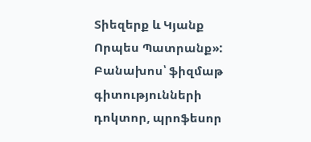Տիեզերք և Կյանք Որպես Պատրանք»: Բանախոս՝ ֆիզմաթ գիտությունների դոկտոր, պրոֆեսոր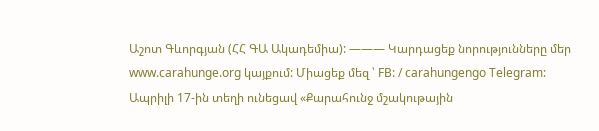Աշոտ Գևորգյան (ՀՀ ԳԱ Ակադեմիա): ——— Կարդացեք նորությունները մեր www.carahunge.org կայքում: Միացեք մեզ ՝ FB: / carahungengo Telegram:
Ապրիլի 17-ին տեղի ունեցավ «Քարահունջ մշակութային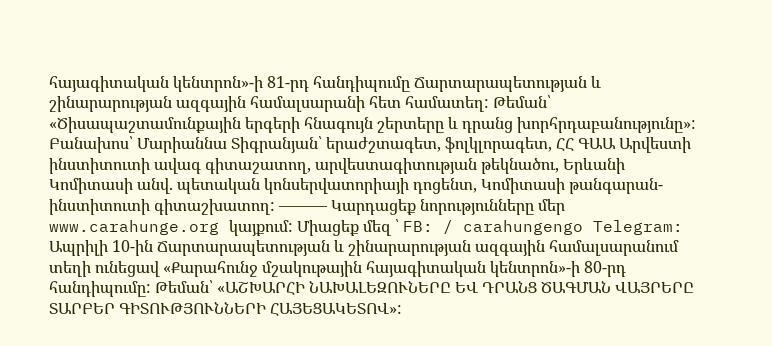հայագիտական կենտրոն»-ի 81-րդ հանդիպումը Ճարտարապետության և շինարարության ազգային համալսարանի հետ համատեղ: Թեման՝ «Ծիսապաշտամունքային երգերի հնագույն շերտերը և դրանց խորհրդաբանությունը»: Բանախոս՝ Մարիաննա Տիգրանյան՝ երաժշտագետ, ֆոլկլորագետ, ՀՀ ԳԱԱ Արվեստի ինստիտուտի ավագ գիտաշատող, արվեստագիտության թեկնածու, Երևանի Կոմիտասի անվ. պետական կոնսերվատորիայի դոցենտ, Կոմիտասի թանգարան-ինստիտուտի գիտաշխատող: ——— Կարդացեք նորությունները մեր www.carahunge.org կայքում: Միացեք մեզ ՝ FB: / carahungengo Telegram:
Ապրիլի 10-ին Ճարտարապետության և շինարարության ազգային համալսարանում տեղի ունեցավ «Քարահունջ մշակութային հայագիտական կենտրոն»-ի 80-րդ հանդիպումը: Թեման՝ «ԱՇԽԱՐՀԻ ՆԱԽԱԼԵԶՈՒՆԵՐԸ ԵՎ ԴՐԱՆՑ ԾԱԳՄԱՆ ՎԱՅՐԵՐԸ ՏԱՐԲԵՐ ԳԻՏՈՒԹՅՈՒՆՆԵՐԻ ՀԱՅԵՑԱԿԵՏՈՎ»: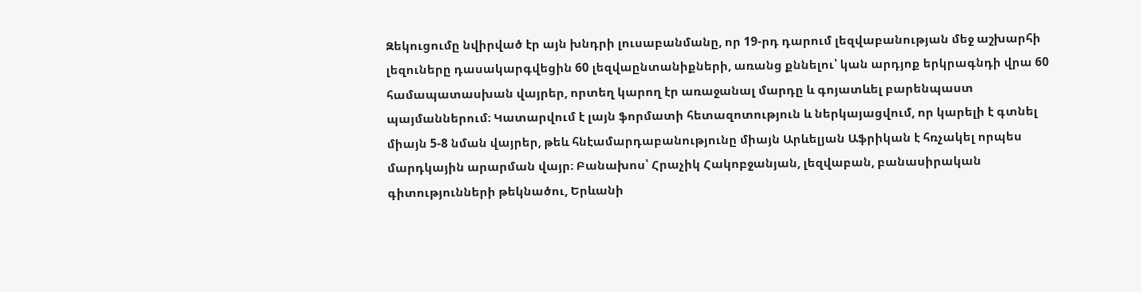Զեկուցումը նվիրված էր այն խնդրի լուսաբանմանը, որ 19-րդ դարում լեզվաբանության մեջ աշխարհի լեզուները դասակարգվեցին 60 լեզվաընտանիքների, առանց քննելու՝ կան արդյոք երկրագնդի վրա 60 համապատասխան վայրեր, որտեղ կարող էր առաջանալ մարդը և գոյատևել բարենպաստ պայմաններում։ Կատարվում է լայն ֆորմատի հետազոտություն և ներկայացվում, որ կարելի է գտնել միայն 5-8 նման վայրեր, թեև հնէամարդաբանությունը միայն Արևելյան Աֆրիկան է հռչակել որպես մարդկային արարման վայր։ Բանախոս՝ Հրաչիկ Հակոբջանյան, լեզվաբան, բանասիրական գիտությունների թեկնածու, Երևանի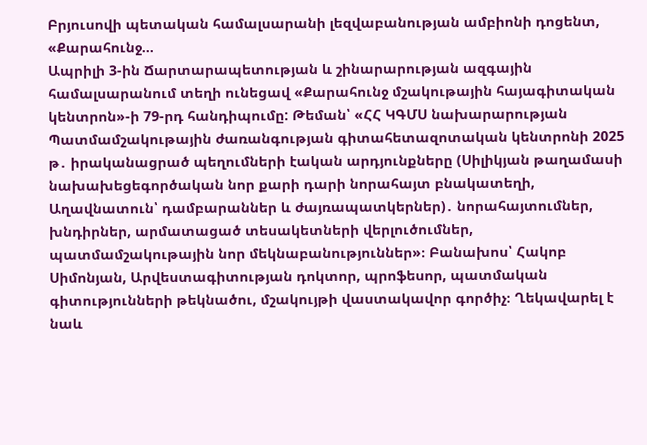Բրյուսովի պետական համալսարանի լեզվաբանության ամբիոնի դոցենտ, «Քարահունջ…
Ապրիլի 3-ին Ճարտարապետության և շինարարության ազգային համալսարանում տեղի ունեցավ «Քարահունջ մշակութային հայագիտական կենտրոն»-ի 79-րդ հանդիպումը: Թեման՝ «ՀՀ ԿԳՄՍ նախարարության Պատմամշակութային ժառանգության գիտահետազոտական կենտրոնի 2025 թ․ իրականացրած պեղումների էական արդյունքները (Սիլիկյան թաղամասի նախախեցեգործական նոր քարի դարի նորահայտ բնակատեղի, Աղավնատուն՝ դամբարաններ և ժայռապատկերներ)․ նորահայտումներ, խնդիրներ, արմատացած տեսակետների վերլուծումներ, պատմամշակութային նոր մեկնաբանություններ»։ Բանախոս՝ Հակոբ Սիմոնյան, Արվեստագիտության դոկտոր, պրոֆեսոր, պատմական գիտությունների թեկնածու, մշակույթի վաստակավոր գործիչ։ Ղեկավարել է նաև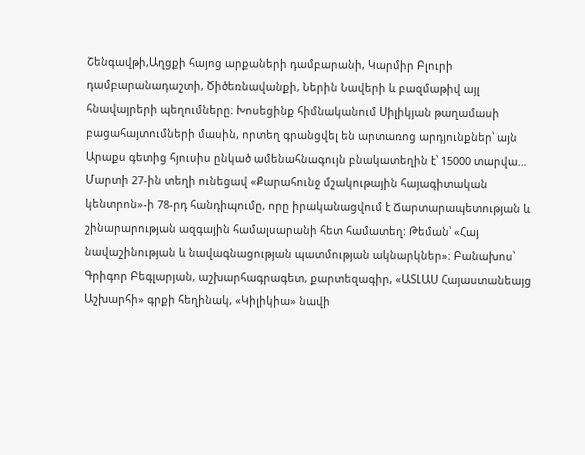Շենգավթի,Աղցքի հայոց արքաների դամբարանի, Կարմիր Բլուրի դամբարանադաշտի, Ծիծեռնավանքի, Ներին Նավերի և բազմաթիվ այլ հնավայրերի պեղումները։ Խոսեցինք հիմնականում Սիլիկյան թաղամասի բացահայտումների մասին, որտեղ գրանցվել են արտառոց արդյունքներ՝ այն Արաքս գետից հյուսիս ընկած ամենահնագույն բնակատեղին է՝ 15000 տարվա…
Մարտի 27-ին տեղի ունեցավ «Քարահունջ մշակութային հայագիտական կենտրոն»-ի 78-րդ հանդիպումը, որը իրականացվում է Ճարտարապետության և շինարարության ազգային համալսարանի հետ համատեղ: Թեման՝ «Հայ նավաշինության և նավագնացության պատմության ակնարկներ»։ Բանախոս՝ Գրիգոր Բեգլարյան, աշխարհագրագետ, քարտեզագիր, «ԱՏԼԱՍ Հայաստանեայց Աշխարհի» գրքի հեղինակ, «Կիլիկիա» նավի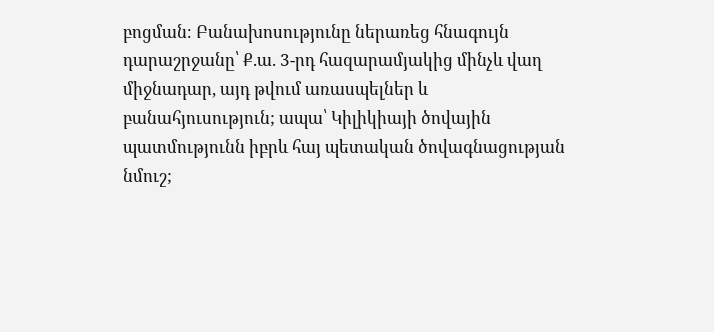բոցման։ Բանախոսությունը ներառեց հնագույն դարաշրջանը՝ Ք.ա. 3-րդ հազարամյակից մինչև վաղ միջնադար, այդ թվում առասպելներ և բանահյուսություն; ապա՝ Կիլիկիայի ծովային պատմությունն իբրև հայ պետական ծովագնացության նմուշ;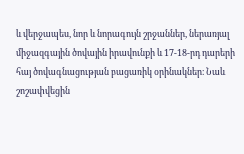և վերջապես, նոր և նորագույն շրջաններ, ներառյալ միջազգային ծովային իրավունքի և 17-18-րդ դարերի հայ ծովագնացության բացառիկ օրինակներ։ Նաև շոշափվեցին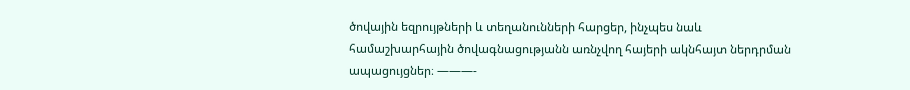ծովային եզրույթների և տեղանունների հարցեր, ինչպես նաև համաշխարհային ծովագնացությանն առնչվող հայերի ակնհայտ ներդրման ապացույցներ։ ———-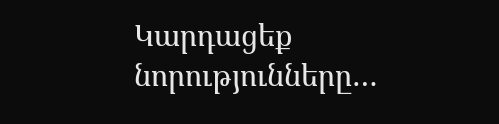Կարդացեք նորությունները…